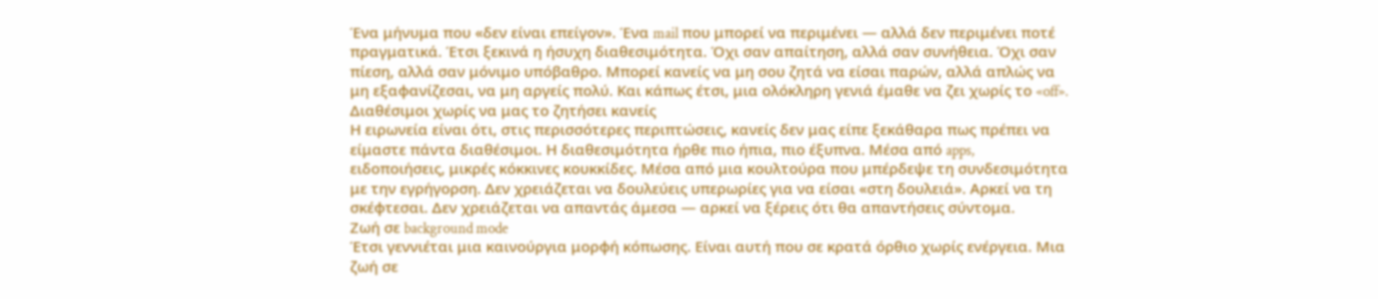Ένα μήνυμα που «δεν είναι επείγον». Ένα mail που μπορεί να περιμένει — αλλά δεν περιμένει ποτέ πραγματικά. Έτσι ξεκινά η ήσυχη διαθεσιμότητα. Όχι σαν απαίτηση, αλλά σαν συνήθεια. Όχι σαν πίεση, αλλά σαν μόνιμο υπόβαθρο. Μπορεί κανείς να μη σου ζητά να είσαι παρών, αλλά απλώς να μη εξαφανίζεσαι, να μη αργείς πολύ. Και κάπως έτσι, μια ολόκληρη γενιά έμαθε να ζει χωρίς το «off».
Διαθέσιμοι χωρίς να μας το ζητήσει κανείς
Η ειρωνεία είναι ότι, στις περισσότερες περιπτώσεις, κανείς δεν μας είπε ξεκάθαρα πως πρέπει να είμαστε πάντα διαθέσιμοι. Η διαθεσιμότητα ήρθε πιο ήπια, πιο έξυπνα. Μέσα από apps, ειδοποιήσεις, μικρές κόκκινες κουκκίδες. Μέσα από μια κουλτούρα που μπέρδεψε τη συνδεσιμότητα με την εγρήγορση. Δεν χρειάζεται να δουλεύεις υπερωρίες για να είσαι «στη δουλειά». Αρκεί να τη σκέφτεσαι. Δεν χρειάζεται να απαντάς άμεσα — αρκεί να ξέρεις ότι θα απαντήσεις σύντομα.
Ζωή σε background mode
Έτσι γεννιέται μια καινούργια μορφή κόπωσης. Είναι αυτή που σε κρατά όρθιο χωρίς ενέργεια. Μια ζωή σε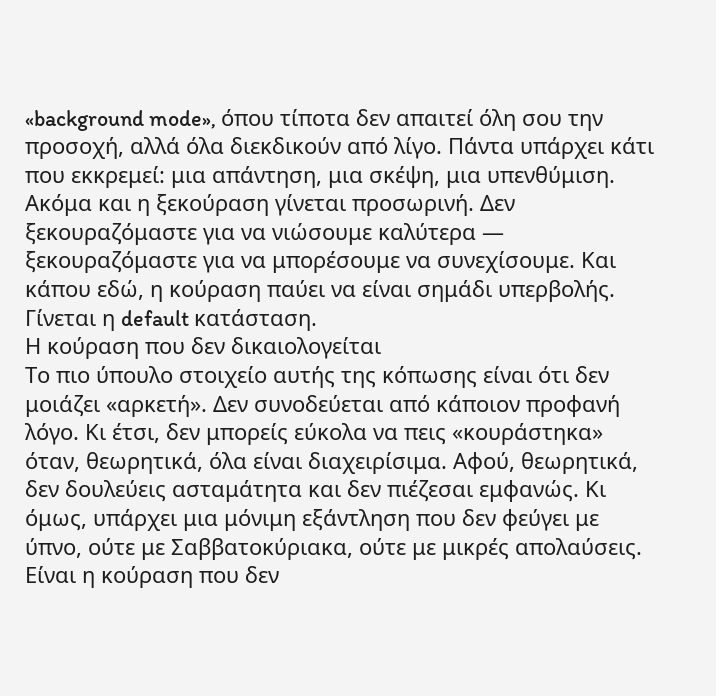«background mode», όπου τίποτα δεν απαιτεί όλη σου την προσοχή, αλλά όλα διεκδικούν από λίγο. Πάντα υπάρχει κάτι που εκκρεμεί: μια απάντηση, μια σκέψη, μια υπενθύμιση. Ακόμα και η ξεκούραση γίνεται προσωρινή. Δεν ξεκουραζόμαστε για να νιώσουμε καλύτερα — ξεκουραζόμαστε για να μπορέσουμε να συνεχίσουμε. Και κάπου εδώ, η κούραση παύει να είναι σημάδι υπερβολής. Γίνεται η default κατάσταση.
Η κούραση που δεν δικαιολογείται
Το πιο ύπουλο στοιχείο αυτής της κόπωσης είναι ότι δεν μοιάζει «αρκετή». Δεν συνοδεύεται από κάποιον προφανή λόγο. Κι έτσι, δεν μπορείς εύκολα να πεις «κουράστηκα» όταν, θεωρητικά, όλα είναι διαχειρίσιμα. Αφού, θεωρητικά, δεν δουλεύεις ασταμάτητα και δεν πιέζεσαι εμφανώς. Κι όμως, υπάρχει μια μόνιμη εξάντληση που δεν φεύγει με ύπνο, ούτε με Σαββατοκύριακα, ούτε με μικρές απολαύσεις. Είναι η κούραση που δεν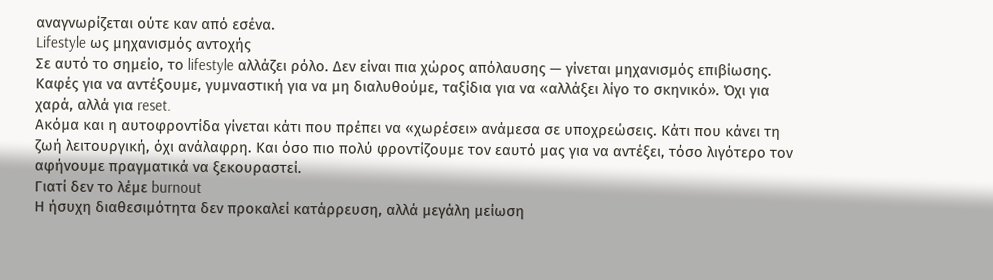αναγνωρίζεται ούτε καν από εσένα.
Lifestyle ως μηχανισμός αντοχής
Σε αυτό το σημείο, το lifestyle αλλάζει ρόλο. Δεν είναι πια χώρος απόλαυσης — γίνεται μηχανισμός επιβίωσης. Καφές για να αντέξουμε, γυμναστική για να μη διαλυθούμε, ταξίδια για να «αλλάξει λίγο το σκηνικό». Όχι για χαρά, αλλά για reset.
Ακόμα και η αυτοφροντίδα γίνεται κάτι που πρέπει να «χωρέσει» ανάμεσα σε υποχρεώσεις. Κάτι που κάνει τη ζωή λειτουργική, όχι ανάλαφρη. Και όσο πιο πολύ φροντίζουμε τον εαυτό μας για να αντέξει, τόσο λιγότερο τον αφήνουμε πραγματικά να ξεκουραστεί.
Γιατί δεν το λέμε burnout
Η ήσυχη διαθεσιμότητα δεν προκαλεί κατάρρευση, αλλά μεγάλη μείωση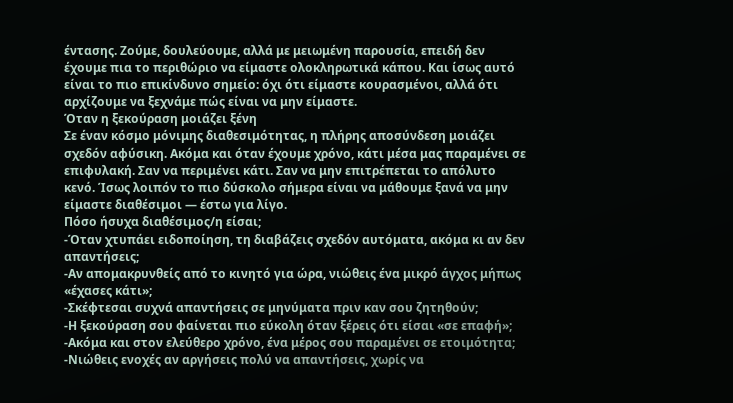έντασης. Ζούμε, δουλεύουμε, αλλά με μειωμένη παρουσία, επειδή δεν έχουμε πια το περιθώριο να είμαστε ολοκληρωτικά κάπου. Και ίσως αυτό είναι το πιο επικίνδυνο σημείο: όχι ότι είμαστε κουρασμένοι, αλλά ότι αρχίζουμε να ξεχνάμε πώς είναι να μην είμαστε.
Όταν η ξεκούραση μοιάζει ξένη
Σε έναν κόσμο μόνιμης διαθεσιμότητας, η πλήρης αποσύνδεση μοιάζει σχεδόν αφύσικη. Ακόμα και όταν έχουμε χρόνο, κάτι μέσα μας παραμένει σε επιφυλακή. Σαν να περιμένει κάτι. Σαν να μην επιτρέπεται το απόλυτο κενό. Ίσως λοιπόν το πιο δύσκολο σήμερα είναι να μάθουμε ξανά να μην είμαστε διαθέσιμοι — έστω για λίγο.
Πόσο ήσυχα διαθέσιμος/η είσαι;
-Όταν χτυπάει ειδοποίηση, τη διαβάζεις σχεδόν αυτόματα, ακόμα κι αν δεν απαντήσεις;
-Αν απομακρυνθείς από το κινητό για ώρα, νιώθεις ένα μικρό άγχος μήπως «έχασες κάτι»;
-Σκέφτεσαι συχνά απαντήσεις σε μηνύματα πριν καν σου ζητηθούν;
-Η ξεκούραση σου φαίνεται πιο εύκολη όταν ξέρεις ότι είσαι «σε επαφή»;
-Ακόμα και στον ελεύθερο χρόνο, ένα μέρος σου παραμένει σε ετοιμότητα;
-Νιώθεις ενοχές αν αργήσεις πολύ να απαντήσεις, χωρίς να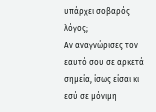υπάρχει σοβαρός λόγος;
Αν αναγνώρισες τον εαυτό σου σε αρκετά σημεία, ίσως είσαι κι εσύ σε μόνιμη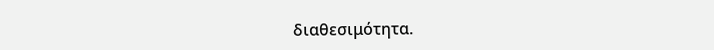διαθεσιμότητα.